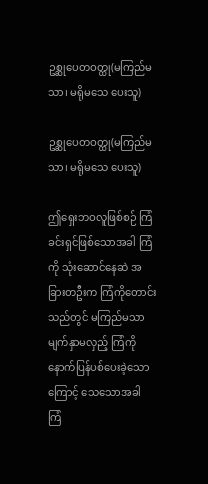ဥစ္ဆုပေတဝတ္ထု(မကြည်မသာ၊ မရိုမသေ ပေးသူ)

ဥစ္ဆုပေတဝတ္ထု(မကြည်မသာ၊ မရိုမသေ ပေးသူ)

ဤရှေးဘဝလူဖြစ်စဉ် ကြံခင်းရှင်ဖြစ်သောအခါ ကြံကို သုံးဆောင်နေဆဲ အခြားတဦးက ကြံကိုတောင်းသည်တွင် မကြည်မသာ မျက်နှာမလှည့် ကြံကို နောက်ပြန်ပစ်ပေးခဲ့သောကြောင့် သေသောအခါ ကြံ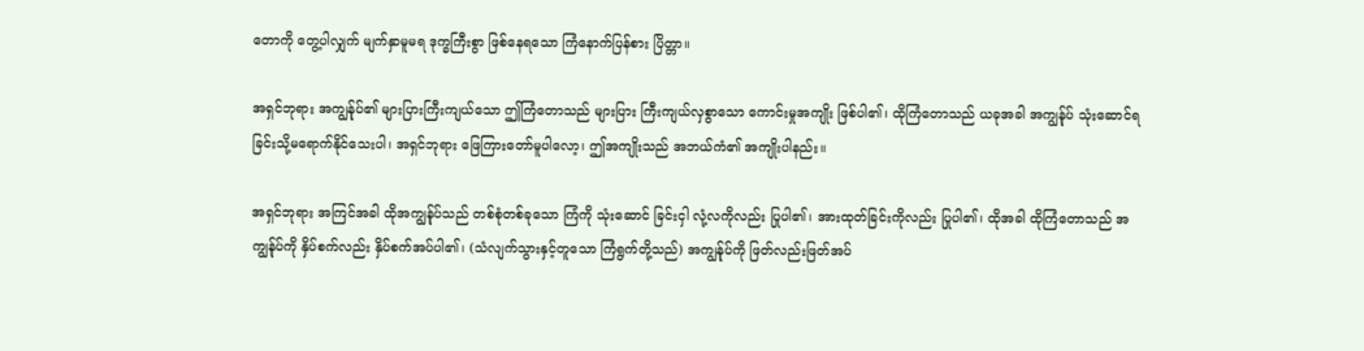တောကို တွေ့ပါလျှက် မျက်နှာမူမရ ဒုက္ခကြီးစွာ ဖြစ်နေရသော ကြံနောက်ပြန်စား ပြိတ္တာ။

အရှင်ဘုရား အကျွန်ုပ်၏ များပြားကြီးကျယ်သော ဤကြံတောသည် များပြား ကြီးကျယ်လှစွာသော ကောင်းမှုအကျိုး ဖြစ်ပါ၏၊ ထိုကြံတောသည် ယခုအခါ အကျွန်ုပ် သုံးဆောင်ရခြင်းသို့မရောက်နိုင်သေးပါ၊ အရှင်ဘုရား ဖြေကြားတော်မူပါလော့၊ ဤအကျိုးသည် အဘယ်ကံ၏ အကျိုးပါနည်း။

အရှင်ဘုရား အကြင်အခါ ထိုအကျွန်ုပ်သည် တစ်စုံတစ်ခုသော ကြံကို သုံးဆောင် ခြင်းငှါ လုံ့လကိုလည်း ပြုပါ၏၊ အားထုတ်ခြင်းကိုလည်း ပြုပါ၏၊ ထိုအခါ ထိုကြံတောသည် အကျွန်ုပ်ကို နှိပ်စက်လည်း နှိပ်စက်အပ်ပါ၏၊ (သံလျက်သွားနှင့်တူသော ကြံရွက်တို့သည်) အကျွန်ုပ်ကို ဖြတ်လည်းဖြတ်အပ်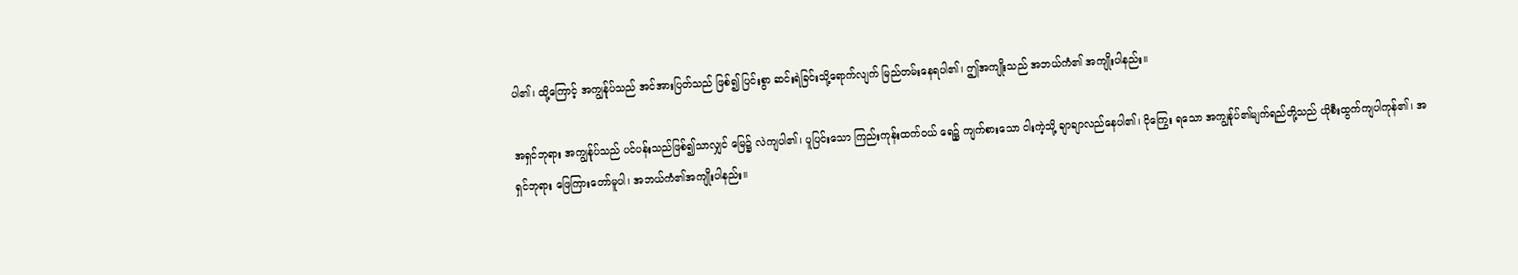ပါ၏၊ ထို့ကြောင့် အကျွန်ုပ်သည် အင်အားပြတ်သည် ဖြစ်၍ ပြင်းစွာ ဆင်းရဲခြင်းသို့ရောက်လျက် မြည်တမ်းနေရပါ၏၊ ဤအကျိုးသည် အဘယ်ကံ၏ အကျိုးပါနည်း။

အရှင်ဘုရား အကျွန်ုပ်သည် ပင်ပန်းသည်ဖြစ်၍သာလျှင် မြေ၌ လဲကျပါ၏၊ ပူပြင်းသော ကြည်းကုန်းထက်ဝယ် ရေ၌ ကျက်စားသော ငါးကဲ့သို့ ချာချာလည်နေပါ၏၊ ငိုကြွေး ရသော အကျွန်ုပ်၏မျက်ရည်တို့သည် ယိုစီးထွက်ကျပါကုန်၏၊ အရှင်ဘုရား ဖြေကြားတော်မူပါ၊ အဘယ်ကံ၏အကျိုးပါနည်း။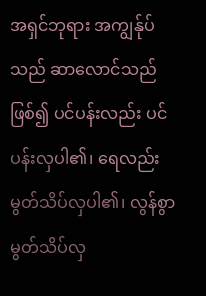အရှင်ဘုရား အကျွန်ုပ်သည် ဆာလောင်သည်ဖြစ်၍ ပင်ပန်းလည်း ပင်ပန်းလှပါ၏၊ ရေလည်း မွတ်သိပ်လှပါ၏၊ လွန်စွာ မွတ်သိပ်လှ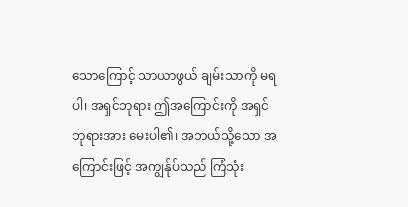သောကြောင့် သာယာဖွယ် ချမ်းသာကို မရပါ၊ အရှင်ဘုရား ဤအကြောင်းကို အရှင်ဘုရားအား မေးပါ၏၊ အဘယ်သို့သော အကြောင်းဖြင့် အကျွန်ုပ်သည် ကြံသုံး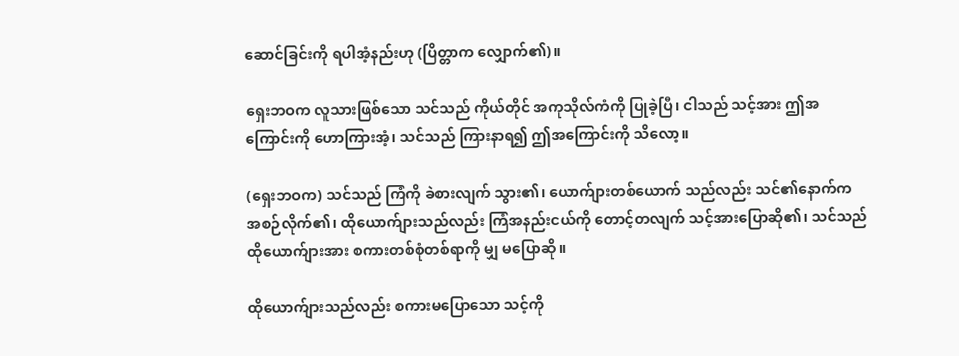ဆောင်ခြင်းကို ရပါအံ့နည်းဟု (ပြိတ္တာက လျှောက်၏)။

ရှေးဘဝက လူသားဖြစ်သော သင်သည် ကိုယ်တိုင် အကုသိုလ်ကံကို ပြုခဲ့ပြီ၊ ငါသည် သင့်အား ဤအကြောင်းကို ဟောကြားအံ့၊ သင်သည် ကြားနာရ၍ ဤအကြောင်းကို သိလော့။

(ရှေးဘဝက) သင်သည် ကြံကို ခဲစားလျက် သွား၏၊ ယောက်ျားတစ်ယောက် သည်လည်း သင်၏နောက်က အစဉ်လိုက်၏၊ ထိုယောက်ျားသည်လည်း ကြံအနည်းငယ်ကို တောင့်တလျက် သင့်အားပြောဆို၏၊ သင်သည် ထိုယောက်ျားအား စကားတစ်စုံတစ်ရာကို မျှ မပြောဆို။

ထိုယောက်ျားသည်လည်း စကားမပြောသော သင့်ကို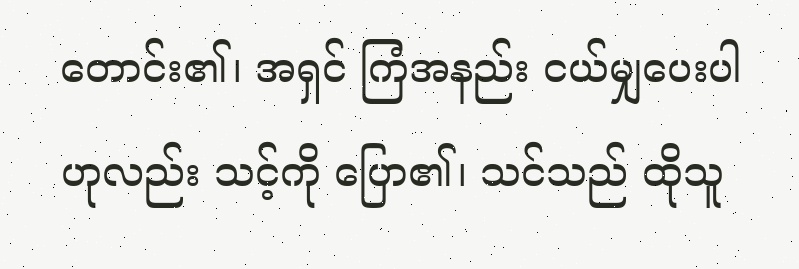တောင်း၏၊ အရှင် ကြံအနည်း ငယ်မျှပေးပါဟုလည်း သင့်ကို ပြော၏၊ သင်သည် ထိုသူ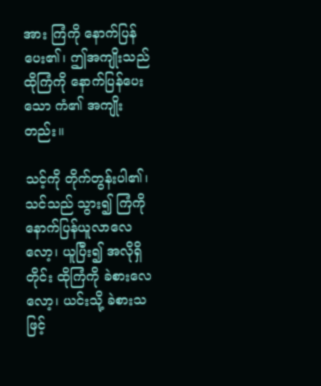အား ကြံကို နောက်ပြန်ပေး၏၊ ဤအကျိုးသည် ထိုကြံကို နောက်ပြန်ပေးသော ကံ၏ အကျိုးတည်း။

သင့်ကို တိုက်တွန်းပါ၏၊ သင်သည် သွား၍ ကြံကို နောက်ပြန်ယူလာလေလော့၊ ယူပြီး၍ အလိုရှိတိုင်း ထိုကြံကို ခဲစားလေလော့၊ ယင်းသို့ ခဲစားသဖြင့်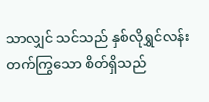သာလျှင် သင်သည် နှစ်လိုရွှင်လန်းတက်ကြွသော စိတ်ရှိသည်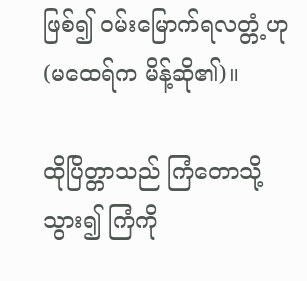ဖြစ်၍ ဝမ်းမြောက်ရလတ္တံ့ဟု (မထေရ်က မိန့်ဆို၏)။

ထိုပြိတ္တာသည် ကြံတောသို့ သွား၍ ကြံကို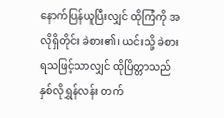နောက်ပြန်ယူပြီးလျှင် ထိုကြံကို အလိုရှိတိုင်း ခဲစား၏၊ ယင်းသို့ ခဲစားရသဖြင့်သာလျှင် ထိုပြိတ္တာသည် နှစ်လိုရွှန်လန်း တက်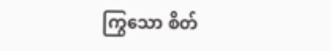ကြွသော စိတ်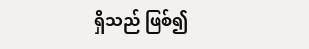ရှိသည် ဖြစ်၍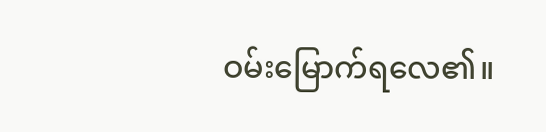ဝမ်းမြောက်ရလေ၏။